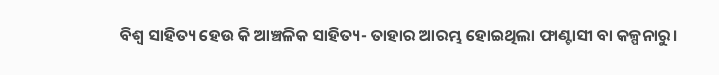ବିଶ୍ୱ ସାହିତ୍ୟ ହେଉ କି ଆଞ୍ଚଳିକ ସାହିତ୍ୟ- ତାହାର ଆରମ୍ଭ ହୋଇଥିଲା ଫାଣ୍ଟାସୀ ବା କଳ୍ପନାରୁ।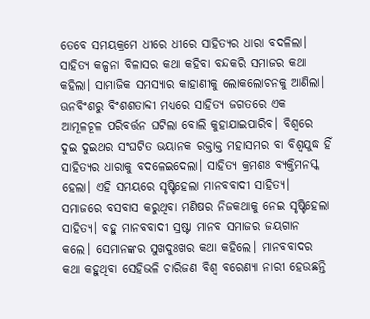ତେବେ ସମୟକ୍ରମେ ଧୀରେ ଧୀରେ ସାହିତ୍ୟର ଧାରା ବଦଳିଲା। ସାହିତ୍ୟ କଳ୍ପନା ବିଳାସର କଥା କହିବା ବନ୍ଦକରି ସମାଜର କଥା କହିଲା। ସାମାଜିକ ସମସ୍ୟାର କାହାଣୀକୁ ଲୋକଲୋଚନକୁ ଆଣିଲା। ଊନବିଂଶରୁ ବିଂଶଶତାବ୍ଦୀ ମଧ୍ୟରେ ସାହିତ୍ୟ ଜଗତରେ ଏକ ଆମୂଳଚୂଳ ପରିବର୍ତ୍ତନ ଘଟିଲା ବୋଲି କୁହାଯାଇପାରିବ। ବିଶ୍ୱରେ ଦୁଇ ଦୁଇଥର ସଂଘଟିତ ଭୟାନକ ରକ୍ତାକ୍ତ ମହାସମର ବା ବିଶ୍ୱଯୁଦ୍ଧ ହିଁ ସାହିତ୍ୟର ଧାରାକୁ ବଦଳେଇଦେଲା। ସାହିତ୍ୟ କ୍ରମଶଃ ବ୍ୟକ୍ତିମନସ୍କ ହେଲା। ଏହି ସମୟରେ ସୃଷ୍ଟିହେଲା ମାନବବାଦୀ ସାହିତ୍ୟ। ସମାଜରେ ବସବାସ କରୁଥିବା ମଣିଷର ନିଜକଥାକୁ ନେଇ ସୃଷ୍ଟିହେଲା ସାହିତ୍ୟ। ବହୁ ମାନବବାଦୀ ସ୍ରଷ୍ଟା ମାନବ ସମାଜର ଜୟଗାନ କଲେ। ସେମାନଙ୍କର ସୁଖଦୁଃଖର କଥା କହିଲେ। ମାନବବାଦର କଥା କହୁଥିବା ସେହିଭଳି ଚାରିଜଣ ବିଶ୍ୱ ବରେଣ୍ୟା ନାରୀ ହେଉଛନ୍ତି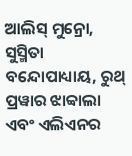ଆଲିସ୍ ମୁନ୍ରୋ, ସୁସ୍ମିତା ବନ୍ଦୋପାଧ୍ୟାୟ, ରୁଥ୍ ପ୍ରୱାର ଝାବ୍ୱାଲା ଏବଂ ଏଲିଏନର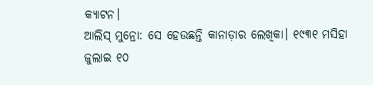କ୍ୟାଟନ।
ଆଲିସ୍ ମୁନ୍ରୋ: ସେ ହେଉଛନ୍ତି କାନାଡ଼ାର ଲେଖିକା। ୧୯୩୧ ମସିହା ଜୁଲାଇ ୧୦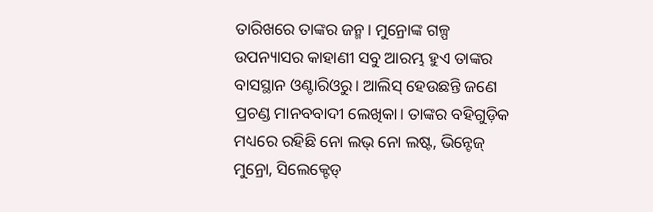ତାରିଖରେ ତାଙ୍କର ଜନ୍ମ। ମୁନ୍ରୋଙ୍କ ଗଳ୍ପ ଉପନ୍ୟାସର କାହାଣୀ ସବୁ ଆରମ୍ଭ ହୁଏ ତାଙ୍କର ବାସସ୍ଥାନ ଓଣ୍ଟାରିଓରୁ। ଆଲିସ୍ ହେଉଛନ୍ତି ଜଣେ ପ୍ରଚଣ୍ଡ ମାନବବାଦୀ ଲେଖିକା। ତାଙ୍କର ବହିଗୁଡ଼ିକ ମଧ୍ୟରେ ରହିଛି ନୋ ଲଭ୍ ନୋ ଲଷ୍ଟ, ଭିନ୍ଟେଜ୍ ମୁନ୍ରୋ, ସିଲେକ୍ଟେଡ୍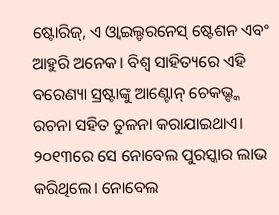ଷ୍ଟୋରିଜ୍, ଏ ଓ୍ବାଇଲ୍ଡରନେସ୍ ଷ୍ଟେଶନ ଏବଂ ଆହୁରି ଅନେକ। ବିଶ୍ୱ ସାହିତ୍ୟରେ ଏହି ବରେଣ୍ୟା ସ୍ରଷ୍ଟାଙ୍କୁ ଆଣ୍ଟୋନ୍ ଚେକଭ୍ଙ୍କ ରଚନା ସହିତ ତୁଳନା କରାଯାଇଥାଏ। ୨୦୧୩ରେ ସେ ନୋବେଲ ପୁରସ୍କାର ଲାଭ କରିଥିଲେ। ନୋବେଲ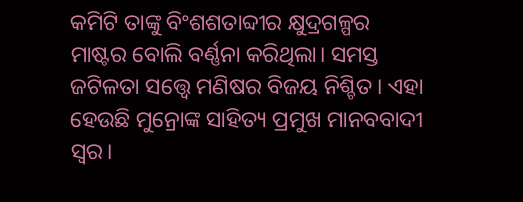କମିଟି ତାଙ୍କୁ ବିଂଶଶତାବ୍ଦୀର କ୍ଷୁଦ୍ରଗଳ୍ପର ମାଷ୍ଟର ବୋଲି ବର୍ଣ୍ଣନା କରିଥିଲା। ସମସ୍ତ ଜଟିଳତା ସତ୍ତ୍ୱେ ମଣିଷର ବିଜୟ ନିଶ୍ଚିତ। ଏହା ହେଉଛି ମୁନ୍ରୋଙ୍କ ସାହିତ୍ୟ ପ୍ରମୁଖ ମାନବବାଦୀ ସ୍ବର।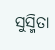ସୁସ୍ମିତା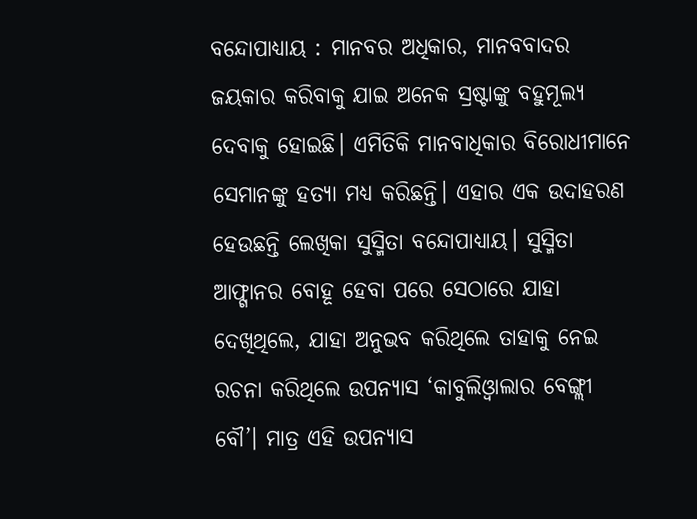ବନ୍ଦୋପାଧ୍ୟାୟ : ମାନବର ଅଧିକାର, ମାନବବାଦର ଜୟକାର କରିବାକୁ ଯାଇ ଅନେକ ସ୍ରଷ୍ଟାଙ୍କୁ ବହୁମୂଲ୍ୟ ଦେବାକୁ ହୋଇଛି। ଏମିତିକି ମାନବାଧିକାର ବିରୋଧୀମାନେ ସେମାନଙ୍କୁ ହତ୍ୟା ମଧ୍ୟ କରିଛନ୍ତି। ଏହାର ଏକ ଉଦାହରଣ ହେଉଛନ୍ତି ଲେଖିକା ସୁସ୍ମିତା ବନ୍ଦୋପାଧ୍ୟାୟ। ସୁସ୍ମିତା ଆଫ୍ଗାନର ବୋହୂ ହେବା ପରେ ସେଠାରେ ଯାହା ଦେଖିଥିଲେ, ଯାହା ଅନୁଭବ କରିଥିଲେ ତାହାକୁ ନେଇ ରଚନା କରିଥିଲେ ଉପନ୍ୟାସ ‘କାବୁଲିଓ୍ବାଲାର ବେଙ୍ଗ୍ଲୀ ବୌ’। ମାତ୍ର ଏହି ଉପନ୍ୟାସ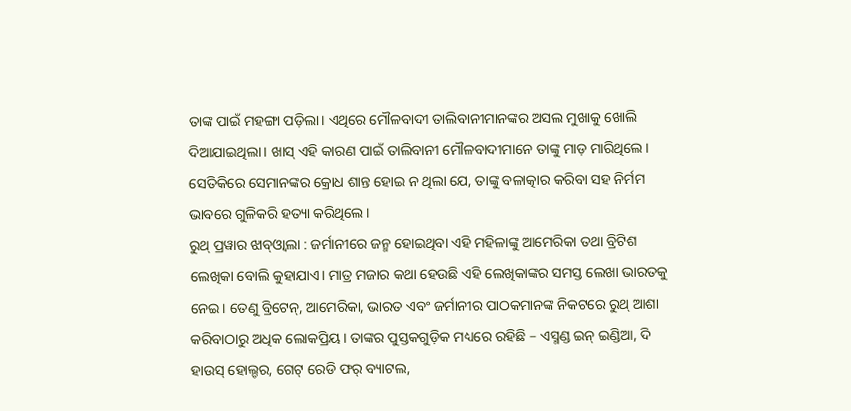ତାଙ୍କ ପାଇଁ ମହଙ୍ଗା ପଡ଼ିଲା। ଏଥିରେ ମୌଳବାଦୀ ତାଲିବାନୀମାନଙ୍କର ଅସଲ ମୁଖାକୁ ଖୋଲି ଦିଆଯାଇଥିଲା। ଖାସ୍ ଏହି କାରଣ ପାଇଁ ତାଲିବାନୀ ମୌଳବାଦୀମାନେ ତାଙ୍କୁ ମାଡ଼ ମାରିଥିଲେ। ସେତିକିରେ ସେମାନଙ୍କର କ୍ରୋଧ ଶାନ୍ତ ହୋଇ ନ ଥିଲା ଯେ, ତାଙ୍କୁ ବଳାତ୍କାର କରିବା ସହ ନିର୍ମମ ଭାବରେ ଗୁଳିକରି ହତ୍ୟା କରିଥିଲେ।
ରୁଥ୍ ପ୍ରୱାର ଝାବ୍ଓ୍ବାଲା : ଜର୍ମାନୀରେ ଜନ୍ମ ହୋଇଥିବା ଏହି ମହିଳାଙ୍କୁ ଆମେରିକା ତଥା ବ୍ରିଟିଶ ଲେଖିକା ବୋଲି କୁହାଯାଏ। ମାତ୍ର ମଜାର କଥା ହେଉଛି ଏହି ଲେଖିକାଙ୍କର ସମସ୍ତ ଲେଖା ଭାରତକୁ ନେଇ। ତେଣୁ ବ୍ରିଟେନ୍, ଆମେରିକା, ଭାରତ ଏବଂ ଜର୍ମାନୀର ପାଠକମାନଙ୍କ ନିକଟରେ ରୁଥ୍ ଆଶା କରିବାଠାରୁ ଅଧିକ ଲୋକପ୍ରିୟ। ତାଙ୍କର ପୁସ୍ତକଗୁଡ଼ିକ ମଧ୍ୟରେ ରହିଛି – ଏସ୍ମଣ୍ଡ ଇନ୍ ଇଣ୍ଡିଆ, ଦି ହାଉସ୍ ହୋଲ୍ଡର, ଗେଟ୍ ରେଡି ଫର୍ ବ୍ୟାଟଲ,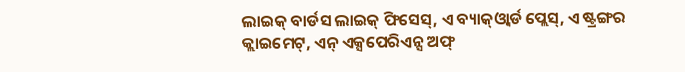ଲାଇକ୍ ବାର୍ଡସ ଲାଇକ୍ ଫିସେସ୍, ଏ ବ୍ୟାକ୍ଓ୍ବାର୍ଡ ପ୍ଲେସ୍, ଏ ଷ୍ଟ୍ରଙ୍ଗର କ୍ଲାଇମେଟ୍, ଏନ୍ ଏକ୍ସପେରିଏନ୍ସ ଅଫ୍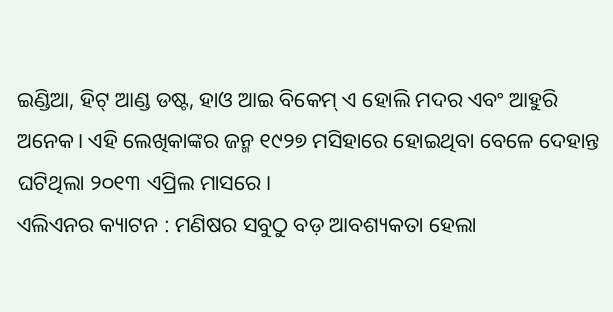ଇଣ୍ଡିଆ, ହିଟ୍ ଆଣ୍ଡ ଡଷ୍ଟ, ହାଓ ଆଇ ବିକେମ୍ ଏ ହୋଲି ମଦର ଏବଂ ଆହୁରି ଅନେକ। ଏହି ଲେଖିକାଙ୍କର ଜନ୍ମ ୧୯୨୭ ମସିହାରେ ହୋଇଥିବା ବେଳେ ଦେହାନ୍ତ ଘଟିଥିଲା ୨୦୧୩ ଏପ୍ରିଲ ମାସରେ।
ଏଲିଏନର କ୍ୟାଟନ : ମଣିଷର ସବୁଠୁ ବଡ଼ ଆବଶ୍ୟକତା ହେଲା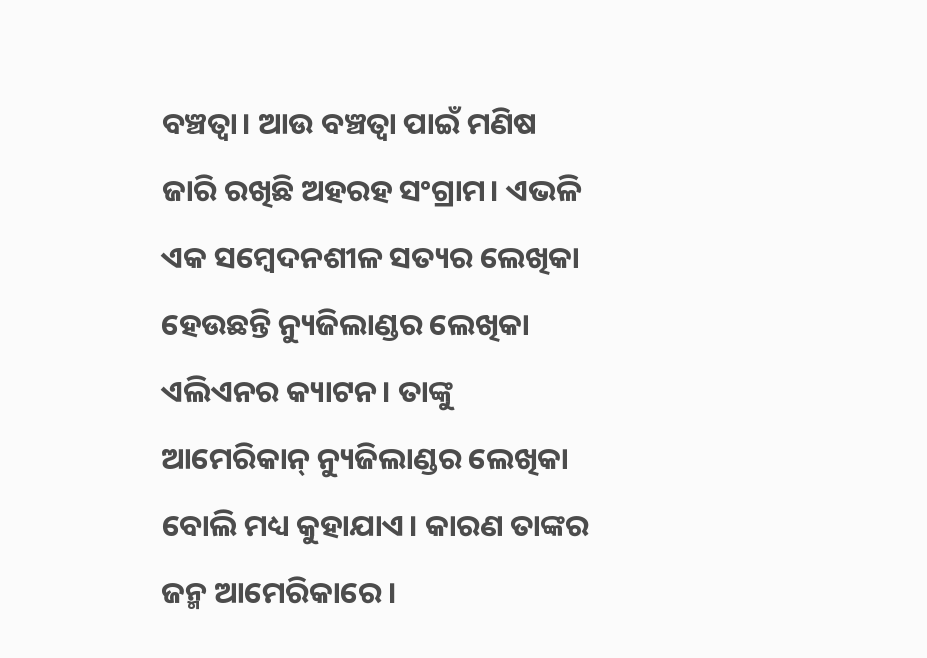ବଞ୍ଚତ୍ବା। ଆଉ ବଞ୍ଚତ୍ବା ପାଇଁ ମଣିଷ ଜାରି ରଖିଛି ଅହରହ ସଂଗ୍ରାମ। ଏଭଳି ଏକ ସମ୍ବେଦନଶୀଳ ସତ୍ୟର ଲେଖିକା ହେଉଛନ୍ତି ନ୍ୟୁଜିଲାଣ୍ଡର ଲେଖିକା ଏଲିଏନର କ୍ୟାଟନ। ତାଙ୍କୁ ଆମେରିକାନ୍ ନ୍ୟୁଜିଲାଣ୍ଡର ଲେଖିକା ବୋଲି ମଧ୍ୟ କୁହାଯାଏ। କାରଣ ତାଙ୍କର ଜନ୍ମ ଆମେରିକାରେ।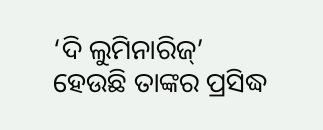‘ଦି ଲୁମିନାରିଜ୍’ ହେଉଛି ତାଙ୍କର ପ୍ରସିଦ୍ଧ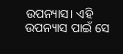ଉପନ୍ୟାସ। ଏହି ଉପନ୍ୟାସ ପାଇଁ ସେ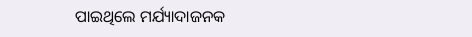ପାଇଥିଲେ ମର୍ଯ୍ୟାଦାଜନକ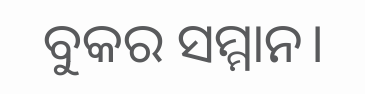ବୁକର ସମ୍ମାନ।